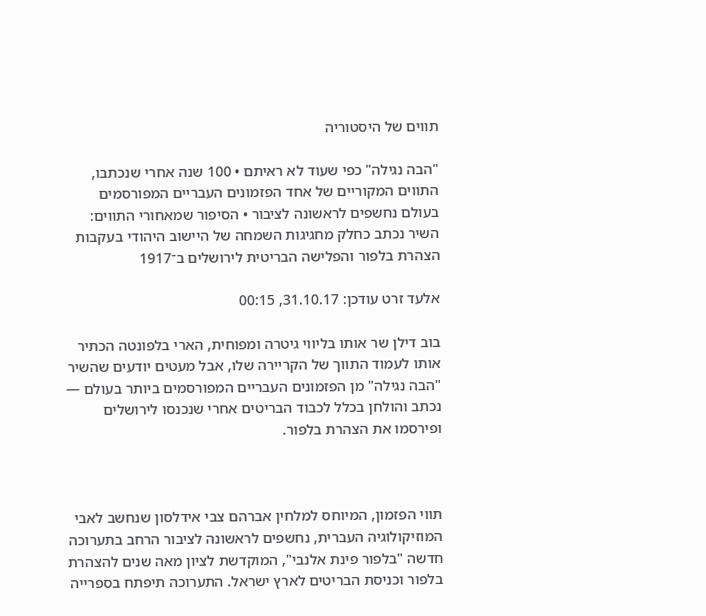תווים של היסטוריה

"הבה נגילה" כפי שעוד לא ראיתם • 100 שנה אחרי שנכתבו, התווים המקוריים של אחד הפזמונים העבריים המפורסמים בעולם נחשפים לראשונה לציבור • הסיפור שמאחורי התווים: השיר נכתב כחלק מחגיגות השמחה של היישוב היהודי בעקבות הצהרת בלפור והפלישה הבריטית לירושלים ב־1917

אלעד זרט עודכן: 31.10.17, 00:15

בוב דילן שר אותו בליווי גיטרה ומפוחית, הארי בלפונטה הכתיר אותו לעמוד התווך של הקריירה שלו, אבל מעטים יודעים שהשיר "הבה נגילה" מן הפזמונים העבריים המפורסמים ביותר בעולם — נכתב והולחן בכלל לכבוד הבריטים אחרי שנכנסו לירושלים ופירסמו את הצהרת בלפור.



תווי הפזמון, המיוחס למלחין אברהם צבי אידלסון שנחשב לאבי המוזיקולוגיה העברית, נחשפים לראשונה לציבור הרחב בתערוכה חדשה "בלפור פינת אלנבי", המוקדשת לציון מאה שנים להצהרת בלפור וכניסת הבריטים לארץ ישראל. התערוכה תיפתח בספרייה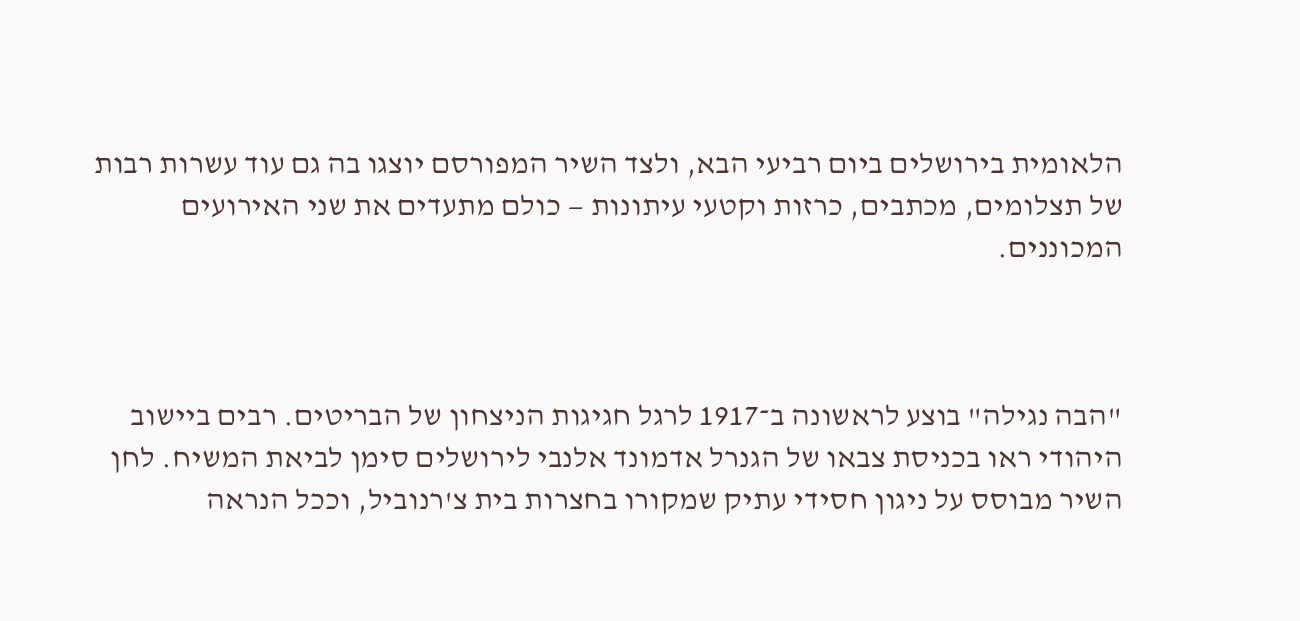הלאומית בירושלים ביום רביעי הבא, ולצד השיר המפורסם יוצגו בה גם עוד עשרות רבות של תצלומים, מכתבים, כרזות וקטעי עיתונות — כולם מתעדים את שני האירועים המכוננים.



"הבה נגילה" בוצע לראשונה ב־1917 לרגל חגיגות הניצחון של הבריטים. רבים ביישוב היהודי ראו בכניסת צבאו של הגנרל אדמונד אלנבי לירושלים סימן לביאת המשיח. לחן השיר מבוסס על ניגון חסידי עתיק שמקורו בחצרות בית צ'רנוביל, וככל הנראה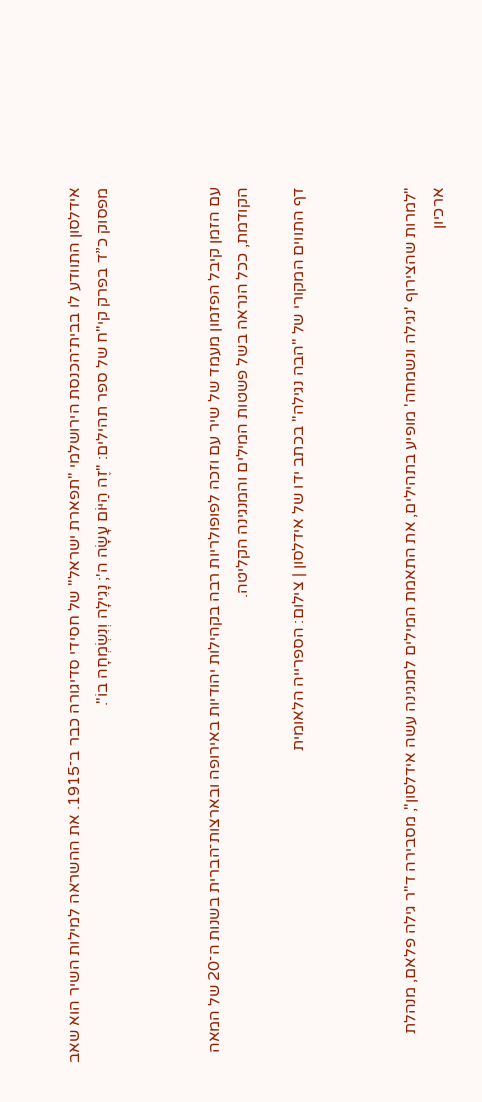אידלסון התוודע לו בבית־הכנסת הירושלמי "תפארת ישראל" של חסידי סדיגורה כבר ב־1915. את ההשראה למילות השיר הוא שאב מפסוק כ”ד בפרק קי"ח של ספר תהילים: "זֶה הַיּוֹם עָשָׂה ה'; נָגִילָה וְנִשְׂמְחָה בוֹ".



עם הזמן קיבל הפזמון מעמד של שיר עם וזכה לפופולריות רבה בקהילות יהודיות באירופה ובארצות־הברית בשנות ה־20 של המאה הקודמת, ככל הנראה בשל פשטות המילים והמנגינה הקליטה.

דף התווים המקורי של "הבה נגילה" בכתב ידו של אידלסון | צילום: הספרייה הלאומית



"למרות שהצירוף 'נגילה ונשמחה' מופיע בתהילים, את התאמת המילים למנגינה עשה אידלסון", מסבירה ד"ר גילה פלאם, מנהלת ארכיון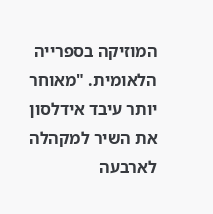המוזיקה בספרייה הלאומית. "מאוחר יותר עיבד אידלסון את השיר למקהלה לארבעה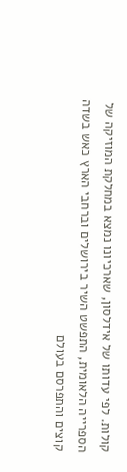קולות. לפי עדותו של אידלסון, שארכיונו נמצא במחלקת המוזיקה של הספרייה הלאומית, התפשט השיר בירושלים וברחבי הארץ כאש בשדה קוצים והתפרסם בעולם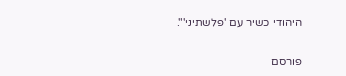היהודי כשיר עם 'פלשתיני'".


פורסם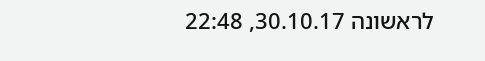לראשונה 30.10.17, 22:48